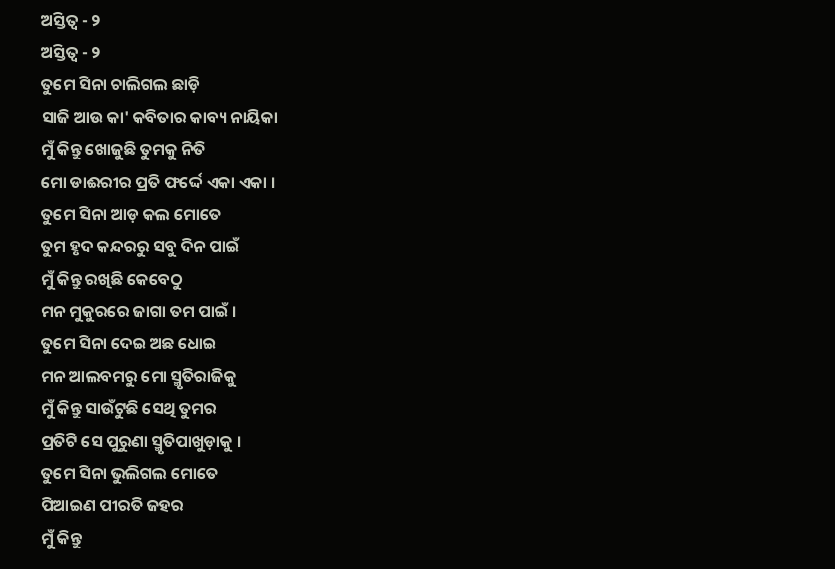ଅସ୍ତିତ୍ଵ - ୨
ଅସ୍ତିତ୍ଵ - ୨
ତୁମେ ସିନା ଚାଲିଗଲ ଛାଡ଼ି
ସାଜି ଆଉ କା' କବିତାର କାବ୍ୟ ନାୟିକା
ମୁଁ କିନ୍ତୁ ଖୋଜୁଛି ତୁମକୁ ନିତି
ମୋ ଡାଈରୀର ପ୍ରତି ଫର୍ଦ୍ଦେ ଏକା ଏକା ।
ତୁମେ ସିନା ଆଡ଼ କଲ ମୋତେ
ତୁମ ହୃଦ କନ୍ଦରରୁ ସବୁ ଦିନ ପାଇଁ
ମୁଁ କିନ୍ତୁ ରଖିଛି କେବେଠୁ
ମନ ମୁକୁରରେ ଜାଗା ତମ ପାଇଁ ।
ତୁମେ ସିନା ଦେଇ ଅଛ ଧୋଇ
ମନ ଆଲବମରୁ ମୋ ସ୍ମୃତିରାଜିକୁ
ମୁଁ କିନ୍ତୁ ସାଉଁଟୁଛି ସେଥି ତୁମର
ପ୍ରତିଟି ସେ ପୁରୁଣା ସ୍ମୃତିପାଖୁଡ଼ାକୁ ।
ତୁମେ ସିନା ଭୁଲିଗଲ ମୋତେ
ପିଆଇଣ ପୀରତି ଜହର
ମୁଁ କିନ୍ତୁ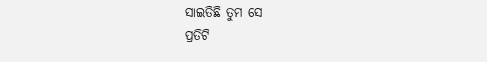ସାଇତିଛି ତୁମ ସେ
ପ୍ରତିଟି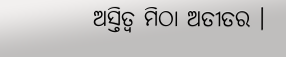ଅସ୍ତିତ୍ବ ମିଠା ଅତୀତର ।